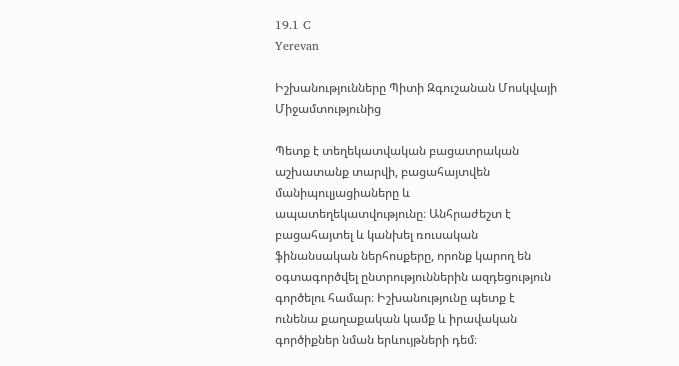19.1 C
Yerevan

Իշխանությունները Պիտի Զգուշանան Մոսկվայի Միջամտությունից

Պետք է տեղեկատվական բացատրական աշխատանք տարվի, բացահայտվեն մանիպուլյացիաները և ապատեղեկատվությունը։ Անհրաժեշտ է բացահայտել և կանխել ռուսական ֆինանսական ներհոսքերը, որոնք կարող են օգտագործվել ընտրություններին ազդեցություն գործելու համար։ Իշխանությունը պետք է ունենա քաղաքական կամք և իրավական գործիքներ նման երևույթների դեմ։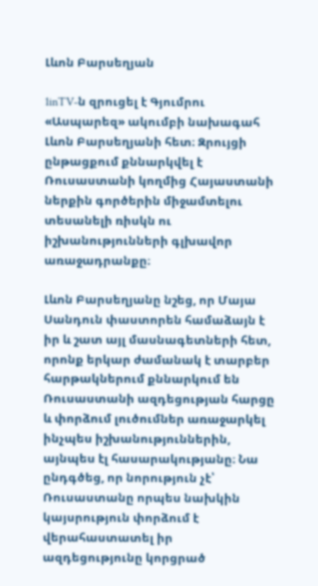Լևոն Բարսեղյան

1inTV‑ն զրուցել է Գյումրու  «Ասպարեզ» ակումբի նախագահ Լևոն Բարսեղյանի հետ։ Զրույցի ընթացքում քննարկվել է Ռուսաստանի կողմից Հայաստանի ներքին գործերին միջամտելու տեսանելի ռիսկն ու իշխանությունների գլխավոր առաջադրանքը։

Լևոն Բարսեղյանը նշեց, որ Մայա Սանդուն փաստորեն համաձայն է իր և շատ այլ մասնագետների հետ, որոնք երկար ժամանակ է տարբեր հարթակներում քննարկում են Ռուսաստանի ազդեցության հարցը և փորձում լուծումներ առաջարկել ինչպես իշխանություններին, այնպես էլ հասարակությանը։ Նա ընդգծեց, որ նորություն չէ՝ Ռուսաստանը որպես նախկին կայսրություն փորձում է վերահաստատել իր ազդեցությունը կորցրած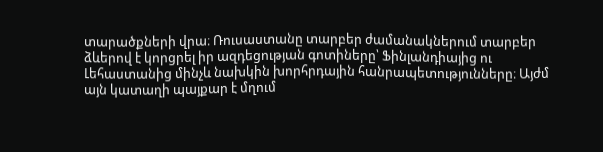տարածքների վրա։ Ռուսաստանը տարբեր ժամանակներում տարբեր ձևերով է կորցրել իր ազդեցության գոտիները՝ Ֆինլանդիայից ու Լեհաստանից մինչև նախկին խորհրդային հանրապետությունները։ Այժմ այն կատաղի պայքար է մղում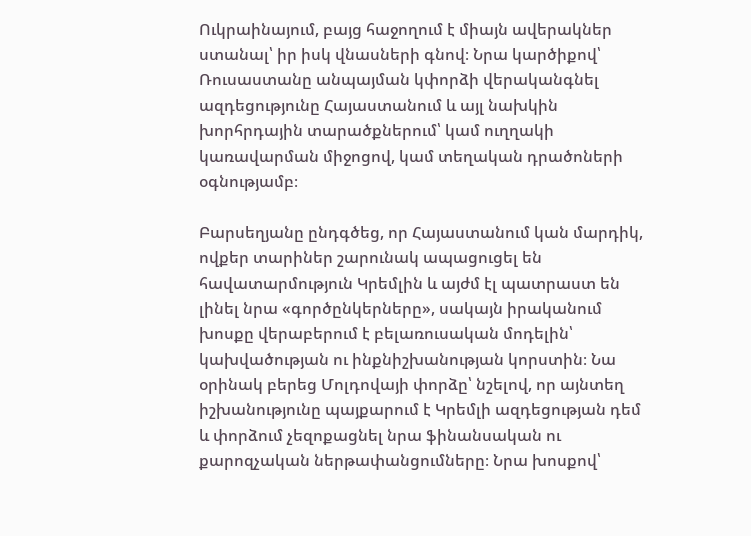Ուկրաինայում, բայց հաջողում է միայն ավերակներ ստանալ՝ իր իսկ վնասների գնով։ Նրա կարծիքով՝ Ռուսաստանը անպայման կփորձի վերականգնել ազդեցությունը Հայաստանում և այլ նախկին խորհրդային տարածքներում՝ կամ ուղղակի կառավարման միջոցով, կամ տեղական դրածոների օգնությամբ։

Բարսեղյանը ընդգծեց, որ Հայաստանում կան մարդիկ, ովքեր տարիներ շարունակ ապացուցել են հավատարմություն Կրեմլին և այժմ էլ պատրաստ են լինել նրա «գործընկերները», սակայն իրականում խոսքը վերաբերում է բելառուսական մոդելին՝ կախվածության ու ինքնիշխանության կորստին։ Նա օրինակ բերեց Մոլդովայի փորձը՝ նշելով, որ այնտեղ իշխանությունը պայքարում է Կրեմլի ազդեցության դեմ և փորձում չեզոքացնել նրա ֆինանսական ու քարոզչական ներթափանցումները։ Նրա խոսքով՝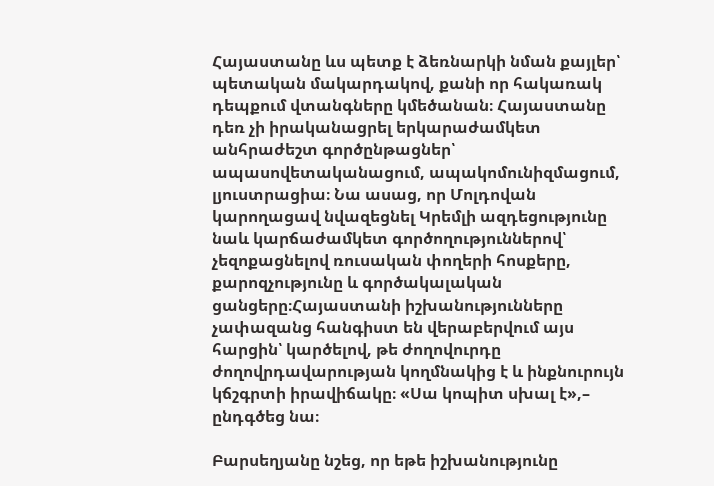Հայաստանը ևս պետք է ձեռնարկի նման քայլեր՝ պետական մակարդակով, քանի որ հակառակ դեպքում վտանգները կմեծանան։ Հայաստանը դեռ չի իրականացրել երկարաժամկետ անհրաժեշտ գործընթացներ՝ ապասովետականացում, ապակոմունիզմացում, լյուստրացիա։ Նա ասաց, որ Մոլդովան կարողացավ նվազեցնել Կրեմլի ազդեցությունը նաև կարճաժամկետ գործողություններով՝ չեզոքացնելով ռուսական փողերի հոսքերը, քարոզչությունը և գործակալական ցանցերը։Հայաստանի իշխանությունները չափազանց հանգիստ են վերաբերվում այս հարցին՝ կարծելով, թե ժողովուրդը ժողովրդավարության կողմնակից է և ինքնուրույն կճշգրտի իրավիճակը։ «Սա կոպիտ սխալ է»,– ընդգծեց նա։

Բարսեղյանը նշեց, որ եթե իշխանությունը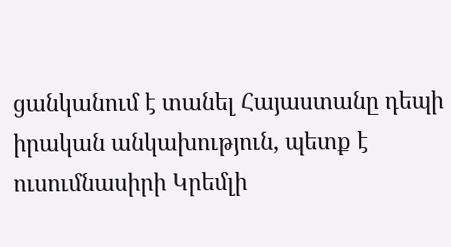ցանկանում է տանել Հայաստանը դեպի իրական անկախություն, պետք է ուսումնասիրի Կրեմլի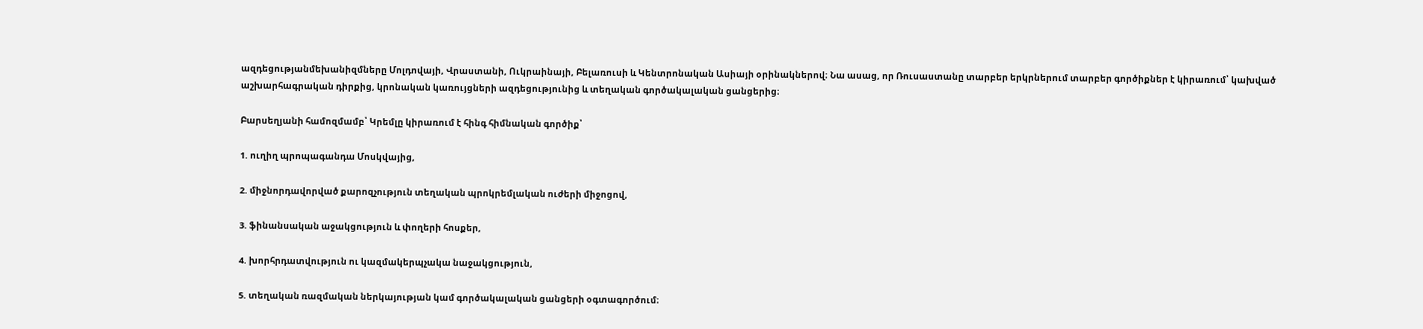ազդեցությանմեխանիզմները Մոլդովայի, Վրաստանի, Ուկրաինայի, Բելառուսի և Կենտրոնական Ասիայի օրինակներով։ Նա ասաց, որ Ռուսաստանը տարբեր երկրներում տարբեր գործիքներ է կիրառում՝ կախված աշխարհագրական դիրքից, կրոնական կառույցների ազդեցությունից և տեղական գործակալական ցանցերից։

Բարսեղյանի համոզմամբ՝ Կրեմլը կիրառում է հինգ հիմնական գործիք՝

1. ուղիղ պրոպագանդա Մոսկվայից,

2. միջնորդավորված քարոզչություն տեղական պրոկրեմլական ուժերի միջոցով,

3. ֆինանսական աջակցություն և փողերի հոսքեր,

4. խորհրդատվություն ու կազմակերպչակա նաջակցություն,

5. տեղական ռազմական ներկայության կամ գործակալական ցանցերի օգտագործում։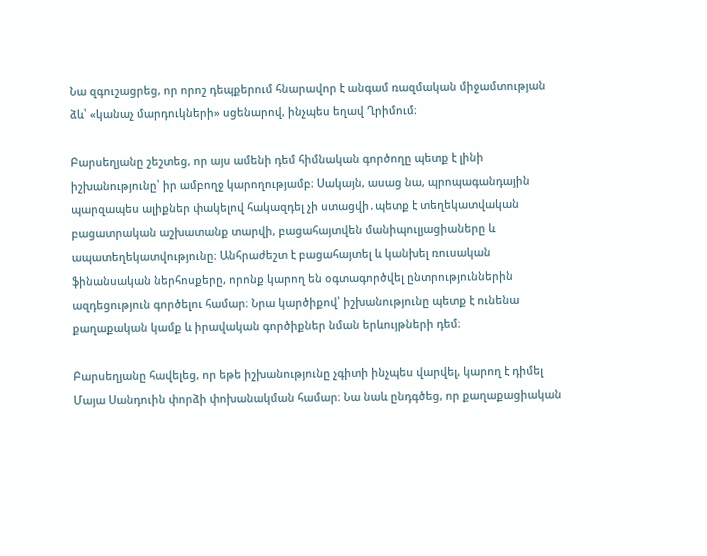Նա զգուշացրեց, որ որոշ դեպքերում հնարավոր է անգամ ռազմական միջամտության ձև՝ «կանաչ մարդուկների» սցենարով, ինչպես եղավ Ղրիմում։

Բարսեղյանը շեշտեց, որ այս ամենի դեմ հիմնական գործողը պետք է լինի իշխանությունը՝ իր ամբողջ կարողությամբ։ Սակայն, ասաց նա, պրոպագանդային պարզապես ալիքներ փակելով հակազդել չի ստացվի․պետք է տեղեկատվական բացատրական աշխատանք տարվի, բացահայտվեն մանիպուլյացիաները և ապատեղեկատվությունը։ Անհրաժեշտ է բացահայտել և կանխել ռուսական ֆինանսական ներհոսքերը, որոնք կարող են օգտագործվել ընտրություններին ազդեցություն գործելու համար։ Նրա կարծիքով՝ իշխանությունը պետք է ունենա քաղաքական կամք և իրավական գործիքներ նման երևույթների դեմ։

Բարսեղյանը հավելեց, որ եթե իշխանությունը չգիտի ինչպես վարվել, կարող է դիմել Մայա Սանդուին փորձի փոխանակման համար։ Նա նաև ընդգծեց, որ քաղաքացիական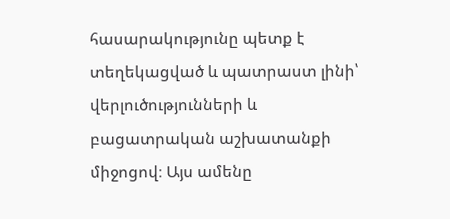հասարակությունը պետք է տեղեկացված և պատրաստ լինի՝ վերլուծությունների և բացատրական աշխատանքի միջոցով։ Այս ամենը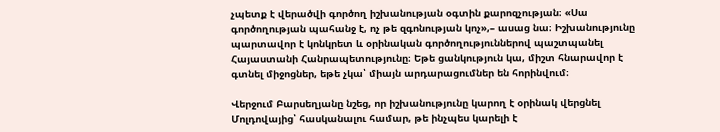չպետք է վերածվի գործող իշխանության օգտին քարոզչության։ «Սա գործողության պահանջ է, ոչ թե զգոնության կոչ»,– ասաց նա։ Իշխանությունը պարտավոր է կոնկրետ և օրինական գործողություններով պաշտպանել Հայաստանի Հանրապետությունը։ Եթե ցանկություն կա, միշտ հնարավոր է գտնել միջոցներ, եթե չկա՝ միայն արդարացումներ են հորինվում։

Վերջում Բարսեղյանը նշեց, որ իշխանությունը կարող է օրինակ վերցնել Մոլդովայից՝ հասկանալու համար, թե ինչպես կարելի է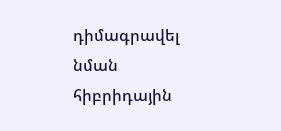դիմագրավել նման հիբրիդային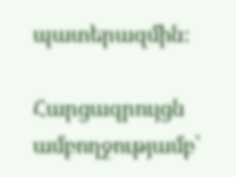պատերազմին։

Հարցազրույցն ամբողջությամբ՝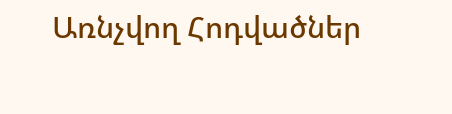Առնչվող Հոդվածներ